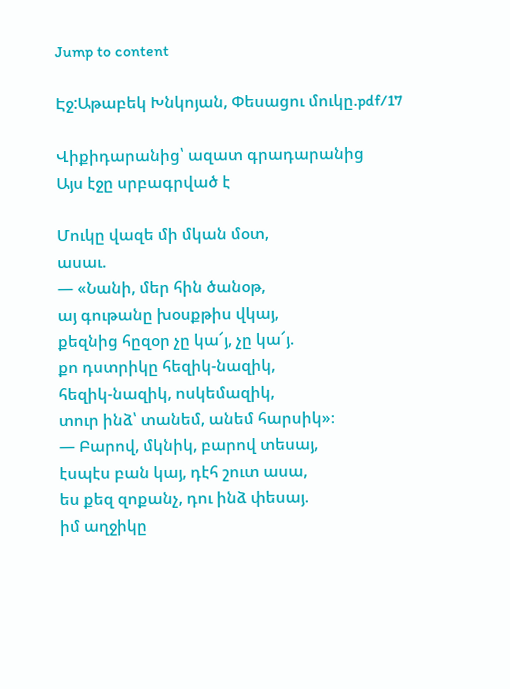Jump to content

Էջ:Աթաբեկ Խնկոյան, Փեսացու մուկը.pdf/17

Վիքիդարանից՝ ազատ գրադարանից
Այս էջը սրբագրված է

Մուկը վազե մի մկան մօտ,
ասաւ.
— «Նանի, մեր հին ծանօթ,
այ գութանը խօսքթիս վկայ,
քեզնից հըզօր չը կա՜յ, չը կա՜յ.
քո դստրիկը հեզիկ-նազիկ,
հեզիկ-նազիկ, ոսկեմազիկ,
տուր ինձ՝ տանեմ, անեմ հարսիկ»։
— Բարով, մկնիկ, բարով տեսայ,
էսպէս բան կայ, դէհ շուտ ասա,
ես քեզ զոքանչ, դու ինձ փեսայ.
իմ աղջիկը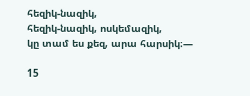հեզիկ-նազիկ,
հեզիկ-նազիկ, ոսկեմազիկ,
կը տամ ես քեզ, արա հարսիկ։—

15